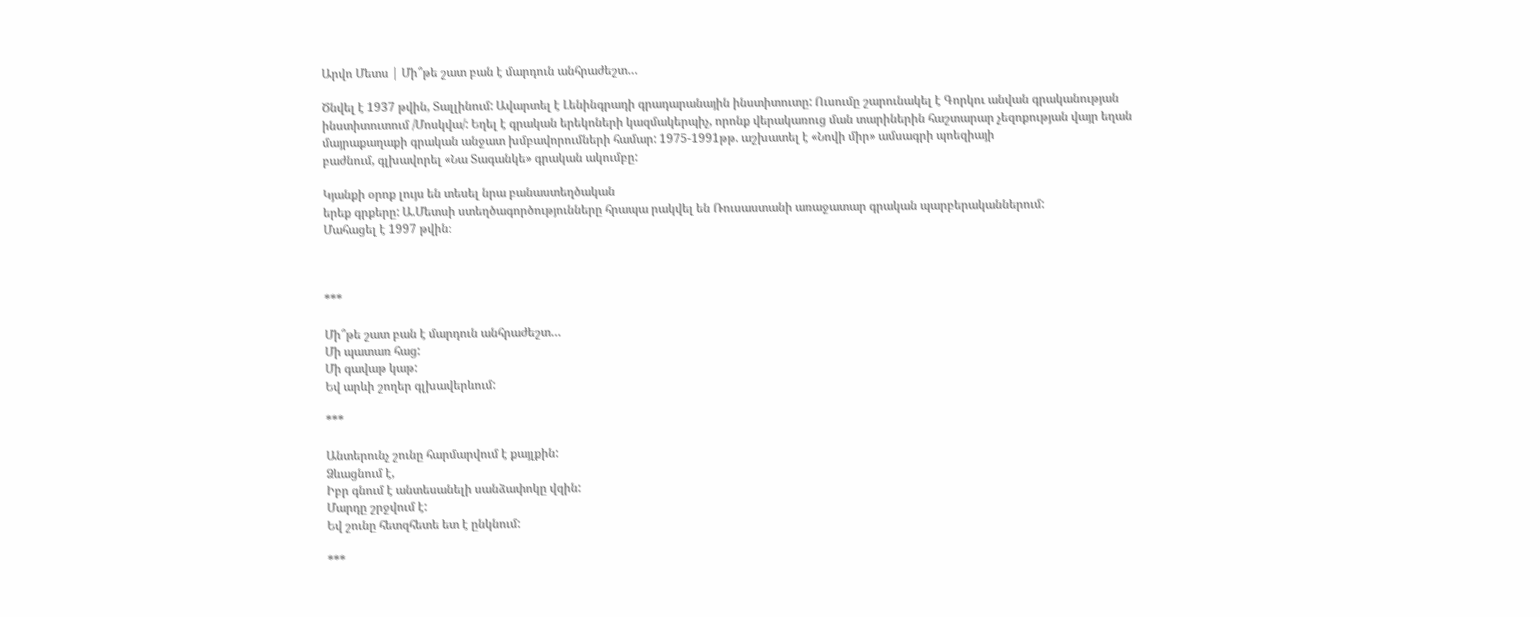Արվո Մետս | Մի՞թե շատ բան է մարդուն անհրաժեշտ…

Ծնվել է 1937 թվին, Տալլինում: Ավարտել է Լենինգրադի գրադարանային ինստիտուտը: Ուսումը շարունակել է Գորկու անվան գրականության ինստիտուտում /Մոսկվա/: Եղել է գրական երեկոների կազմակերպիչ, որոնք վերակառուց ման տարիներին հաշտարար չեզոքության վայր եղան մայրաքաղաքի գրական անջատ խմբավորումների համար: 1975-1991թթ. աշխատել է «Նովի միր» ամսագրի պոեզիայի
բաժնում, գլխավորել «Նա Տագանկե» գրական ակումբը:

Կյանքի օրոք լույս են տեսել նրա բանաստեղծական
երեք գրքերը: Ա.Մետսի ստեղծագործությունները հրապա րակվել են Ռուսաստանի առաջատար գրական պարբերականներում:
Մահացել է 1997 թվին։



***

Մի՞թե շատ բան է մարդուն անհրաժեշտ…
Մի պատառ հաց:
Մի գավաթ կաթ:
Եվ արևի շողեր գլխավերևում:

***

Անտերունչ շունը հարմարվում է քայլքին:
Ձևացնում է,
Իբր գնում է անտեսանելի սանձափոկը վզին:
Մարդը շրջվում է:
Եվ շունը հետզհետե ետ է ընկնում:

***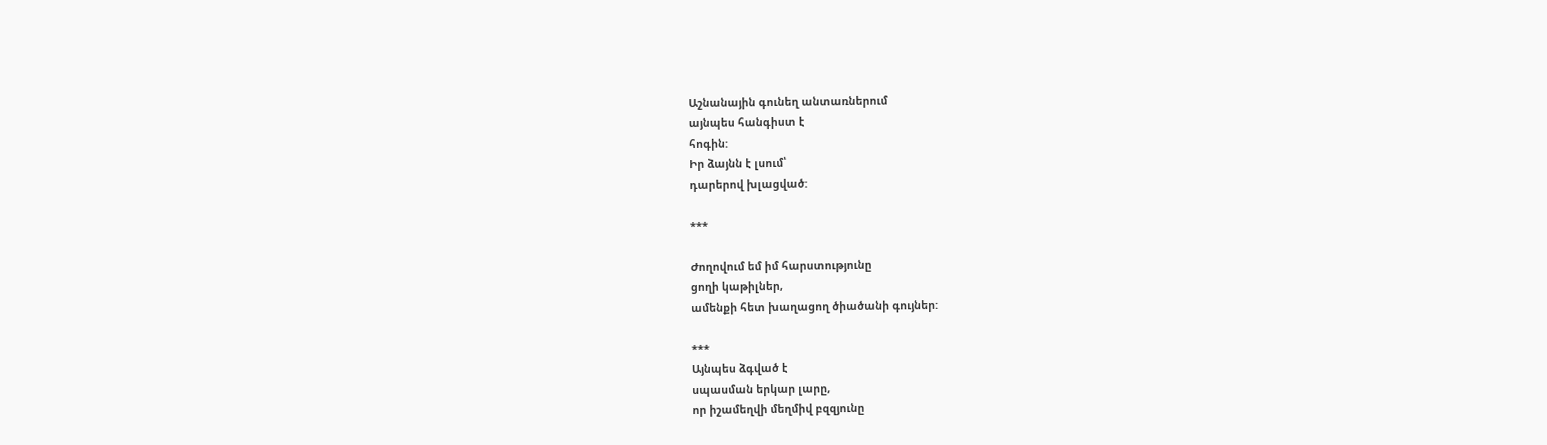Աշնանային գունեղ անտառներում
այնպես հանգիստ է
հոգին:
Իր ձայնն է լսում՝
դարերով խլացված:

***

Ժողովում եմ իմ հարստությունը
ցողի կաթիլներ,
ամենքի հետ խաղացող ծիածանի գույներ:

***
Այնպես ձգված է
սպասման երկար լարը,
որ իշամեղվի մեղմիվ բզզյունը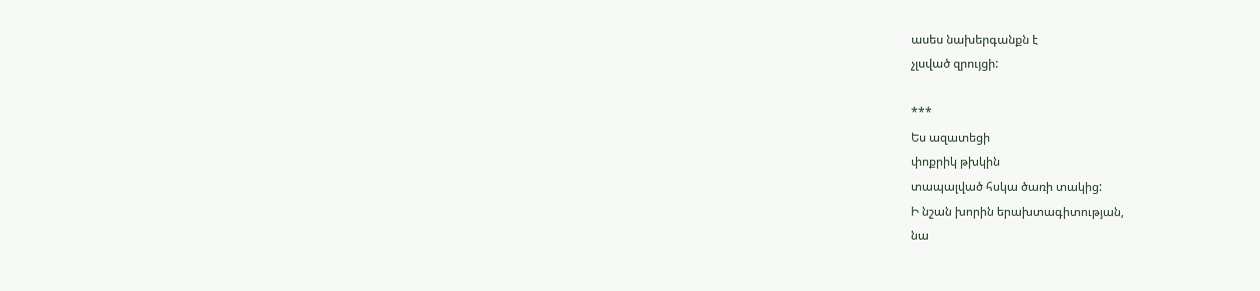ասես նախերգանքն է
չլսված զրույցի:

***
Ես ազատեցի
փոքրիկ թխկին
տապալված հսկա ծառի տակից:
Ի նշան խորին երախտագիտության,
նա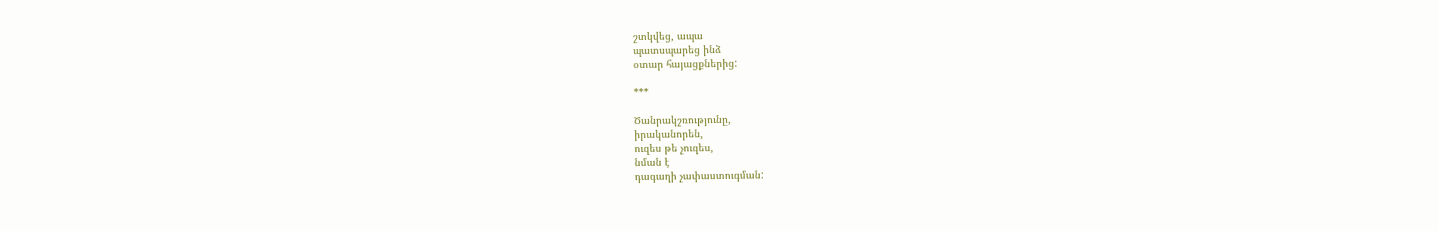շտկվեց, ապա
պատսպարեց ինձ
օտար հայացքներից:

***

Ծանրակշռությունը,
իրականորեն,
ուզես թե չուզես,
նման է
դագաղի չափաստուգման: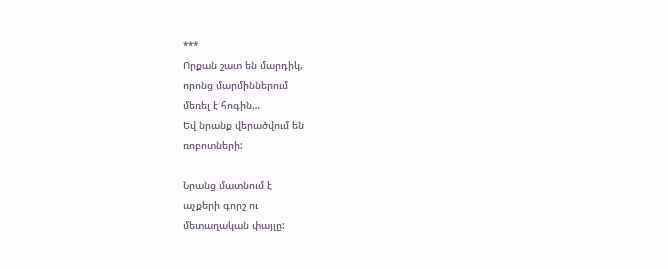***
Որքան շատ են մարդիկ,
որոնց մարմիններում
մեռել է հոգին…
Եվ նրանք վերածվում են
ռոբոտների:

Նրանց մատնում է
աչքերի գորշ ու
մետաղական փայլը: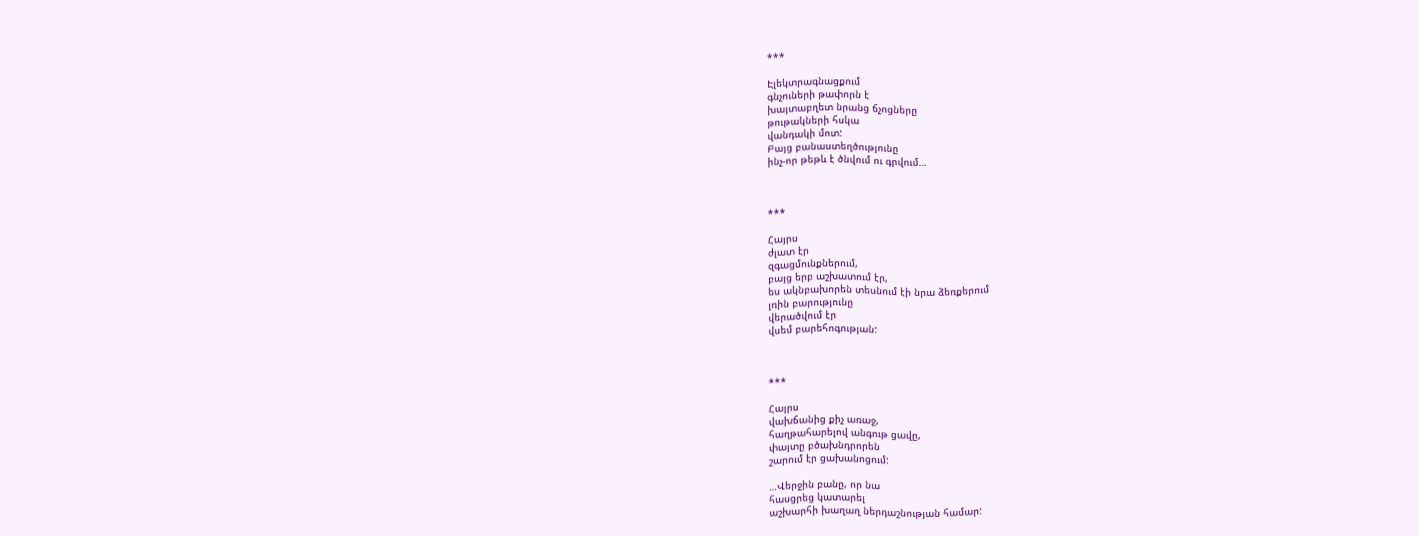***

Էլեկտրագնացքում
գնչուների թափորն է
խայտաբղետ նրանց ճչոցները
թութակների հսկա
վանդակի մոտ:
Բայց բանաստեղծությունը
ինչ-որ թեթև է ծնվում ու գրվում…



***

Հայրս
ժլատ էր
զգացմունքներում,
բայց երբ աշխատում էր,
ես ակնբախորեն տեսնում էի նրա ձեռքերում
լռին բարությունը
վերածվում էր
վսեմ բարեհոգության:



***

Հայրս
վախճանից քիչ առաջ,
հաղթահարելով անգութ ցավը,
փայտը բծախնդրորեն
շարում էր ցախանոցում:

…Վերջին բանը, որ նա
հասցրեց կատարել
աշխարհի խաղաղ ներդաշնության համար: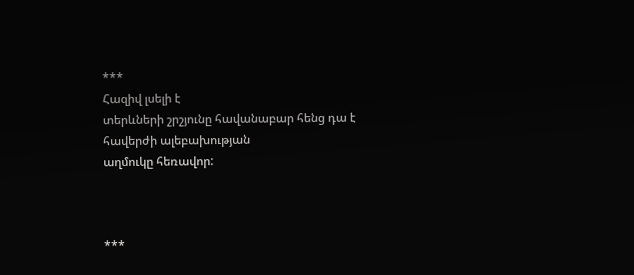***
Հազիվ լսելի է
տերևների շրշյունը հավանաբար հենց դա է
հավերժի ալեբախության
աղմուկը հեռավոր:



***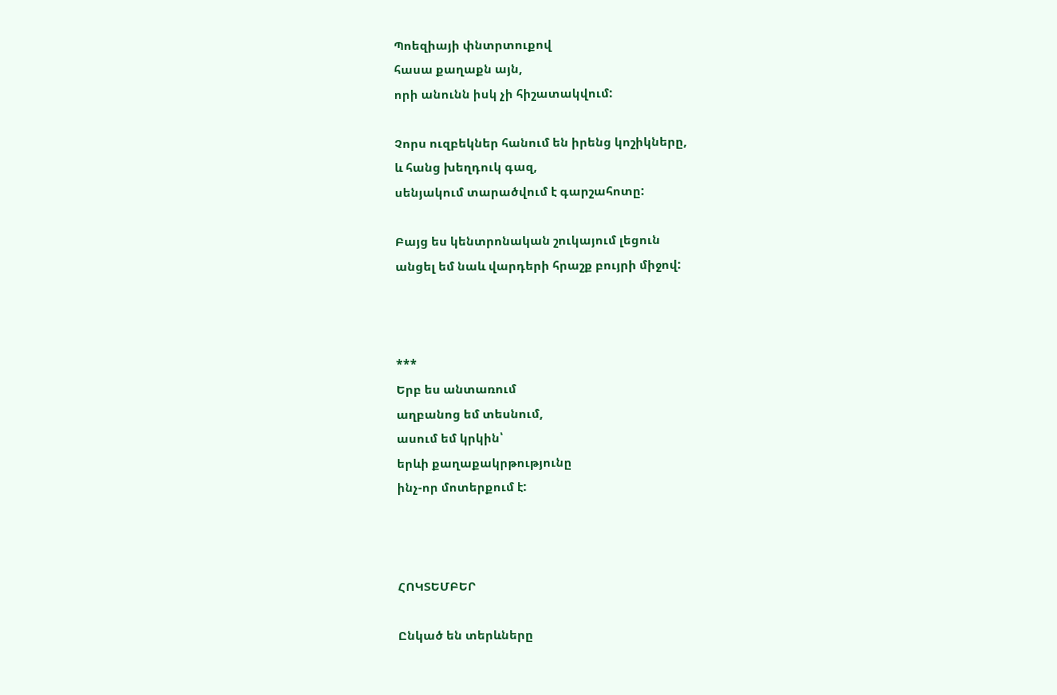Պոեզիայի փնտրտուքով
հասա քաղաքն այն,
որի անունն իսկ չի հիշատակվում:

Չորս ուզբեկներ հանում են իրենց կոշիկները,
և հանց խեղդուկ գազ,
սենյակում տարածվում է գարշահոտը:

Բայց ես կենտրոնական շուկայում լեցուն
անցել եմ նաև վարդերի հրաշք բույրի միջով:



***
Երբ ես անտառում
աղբանոց եմ տեսնում,
ասում եմ կրկին՝
երևի քաղաքակրթությունը
ինչ-որ մոտերքում է:



ՀՈԿՏԵՄԲԵՐ

Ընկած են տերևները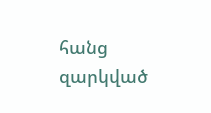հանց զարկված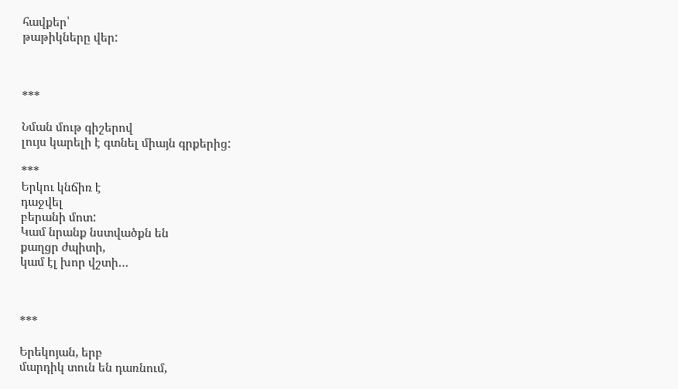հավքեր՝
թաթիկները վեր:



***

Նման մութ գիշերով
լույս կարելի է գտնել միայն գրքերից:

***
Երկու կնճիռ է
դաջվել
բերանի մոտ:
Կամ նրանք նստվածքն են
քաղցր ժպիտի,
կամ էլ խոր վշտի…



***

Երեկոյան, երբ
մարդիկ տուն են դառնում,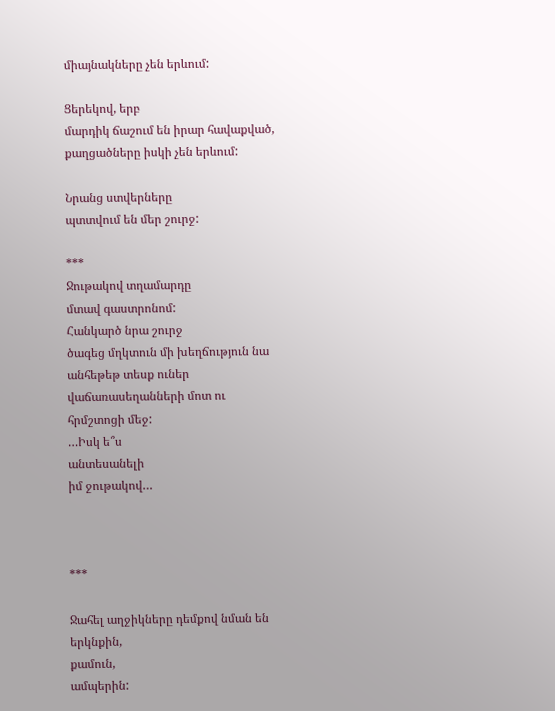միայնակները չեն երևում:

Ցերեկով, երբ
մարդիկ ճաշում են իրար հավաքված,
քաղցածները իսկի չեն երևում:

Նրանց ստվերները
պտտվում են մեր շուրջ:

***
Ջութակով տղամարդը
մտավ գաստրոնոմ:
Հանկարծ նրա շուրջ
ծագեց մղկտուն մի խեղճություն նա անհեթեթ տեսք ուներ
վաճառասեղանների մոտ ու
հրմշտոցի մեջ:
…Իսկ ե՞ս
անտեսանելի
իմ ջութակով…



***

Ջահել աղջիկները դեմքով նման են
երկնքին,
քամուն,
ամպերին: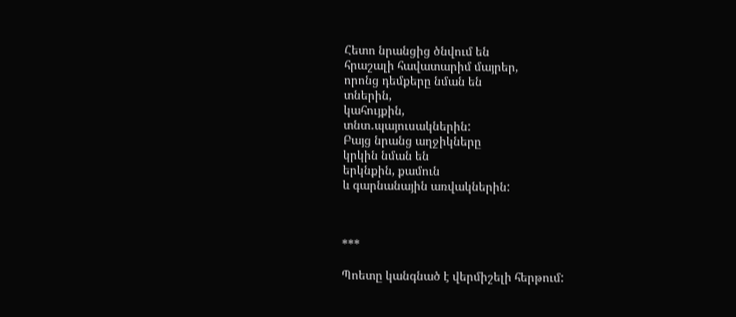Հետո նրանցից ծնվում են
հրաշալի հավատարիմ մայրեր,
որոնց դեմքերը նման են
տներին,
կահույքին,
տնտ․պայուսակներին:
Բայց նրանց աղջիկները
կրկին նման են
երկնքին, քամուն
և գարնանային առվակներին:



***

Պոետը կանգնած է վերմիշելի հերթում: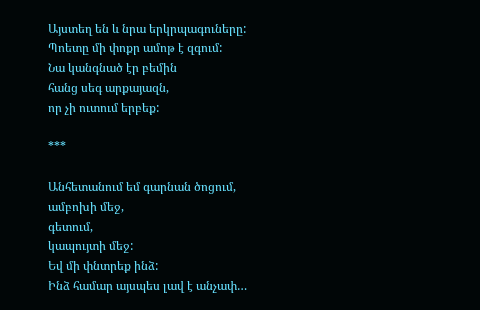Այստեղ են և նրա երկրպագուները:
Պոետը մի փոքր ամոթ է զգում:
Նա կանգնած էր բեմին
հանց սեգ արքայազն,
որ չի ուտում երբեք:

***

Անհետանում եմ գարնան ծոցում,
ամբոխի մեջ,
գետում,
կապույտի մեջ:
Եվ մի փնտրեք ինձ:
Ինձ համար այսպես լավ է անչափ…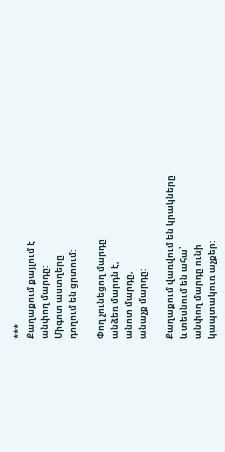***
Քաղաքում քայլում է
անփող մարդը:
Միգոտ աստղերը
դողում են ցրտում:

Փող չունեցող մարդը
անձեռ մարդն է,
անոտ մարդը,
անաչք մարդը:

Քաղաքում վառվում են կրակները
և տեսնում են ահա՝
անփող մարդը ունի
կապտակուռ աչքեր: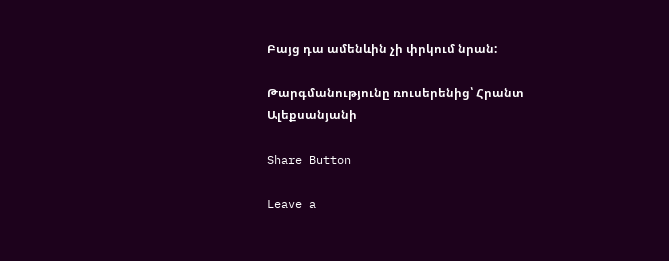Բայց դա ամենևին չի փրկում նրան:

Թարգմանությունը ռուսերենից՝ Հրանտ Ալեքսանյանի

Share Button

Leave a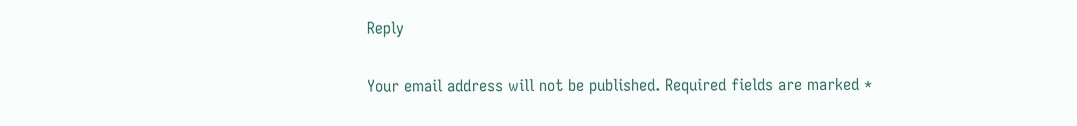Reply

Your email address will not be published. Required fields are marked *